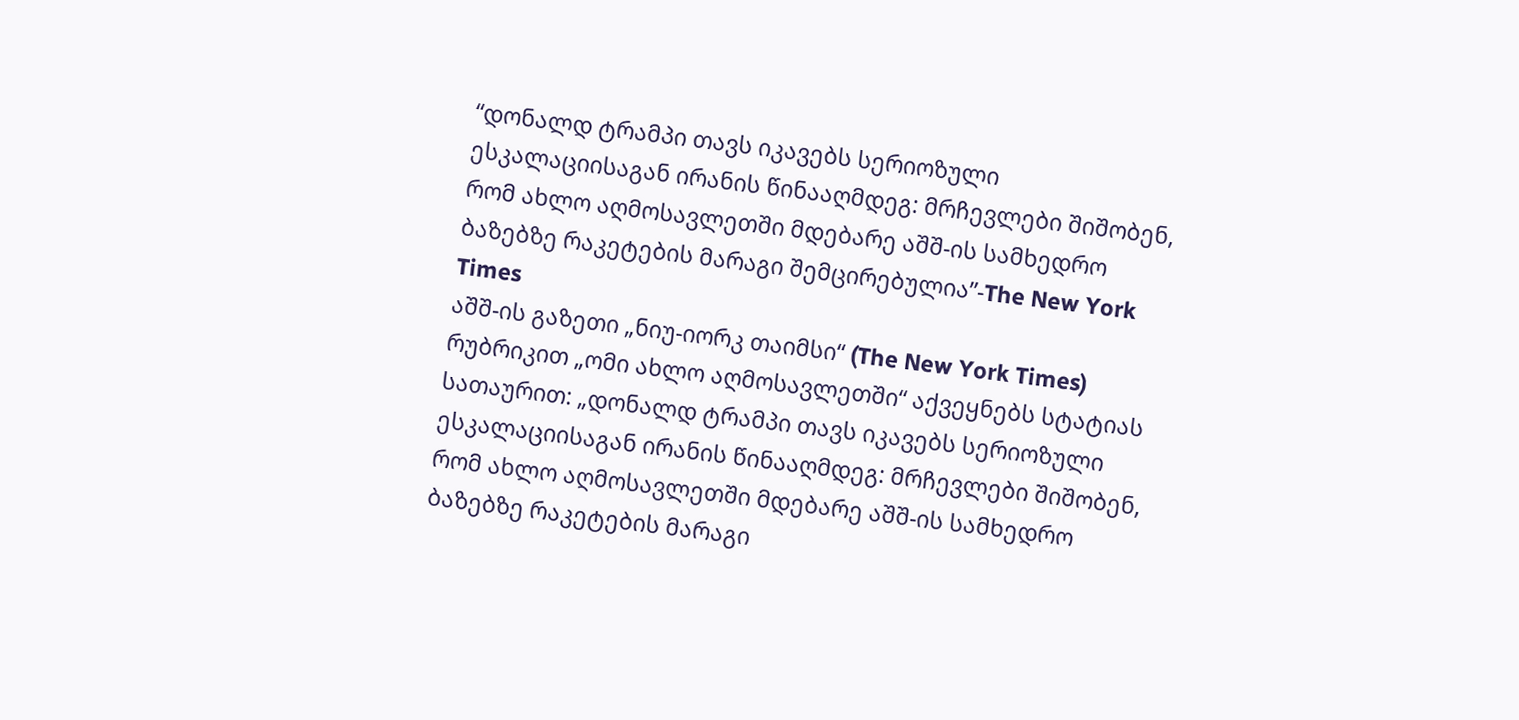“დონალდ ტრამპი თავს იკავებს სერიოზული ესკალაციისაგან ირანის წინააღმდეგ: მრჩევლები შიშობენ, რომ ახლო აღმოსავლეთში მდებარე აშშ-ის სამხედრო ბაზებზე რაკეტების მარაგი შემცირებულია”-The New York Times
აშშ-ის გაზეთი „ნიუ-იორკ თაიმსი“ (The New York Times) რუბრიკით „ომი ახლო აღმოსავლეთში“ აქვეყნებს სტატიას სათაურით: „დონალდ ტრამპი თავს იკავებს სერიოზული ესკალაციისაგან ირანის წინააღმდეგ: მრჩევლები შიშობენ, რომ ახლო აღმოსავლეთში მდებარე აშშ-ის სამხედრო ბაზებზე რაკეტების მარაგი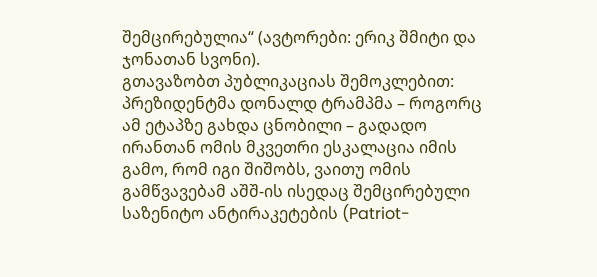შემცირებულია“ (ავტორები: ერიკ შმიტი და ჯონათან სვონი).
გთავაზობთ პუბლიკაციას შემოკლებით:
პრეზიდენტმა დონალდ ტრამპმა – როგორც ამ ეტაპზე გახდა ცნობილი – გადადო ირანთან ომის მკვეთრი ესკალაცია იმის გამო, რომ იგი შიშობს, ვაითუ ომის გამწვავებამ აშშ-ის ისედაც შემცირებული საზენიტო ანტირაკეტების (Patriot-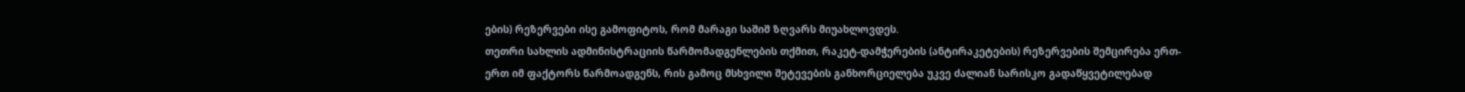ების) რეზერვები ისე გამოფიტოს, რომ მარაგი საშიშ ზღვარს მიუახლოვდეს.
თეთრი სახლის ადმინისტრაციის წარმომადგენლების თქმით, რაკეტ-დამჭერების (ანტირაკეტების) რეზერვების შემცირება ერთ-ერთ იმ ფაქტორს წარმოადგენს, რის გამოც მსხვილი შეტევების განხორციელება უკვე ძალიან სარისკო გადაწყვეტილებად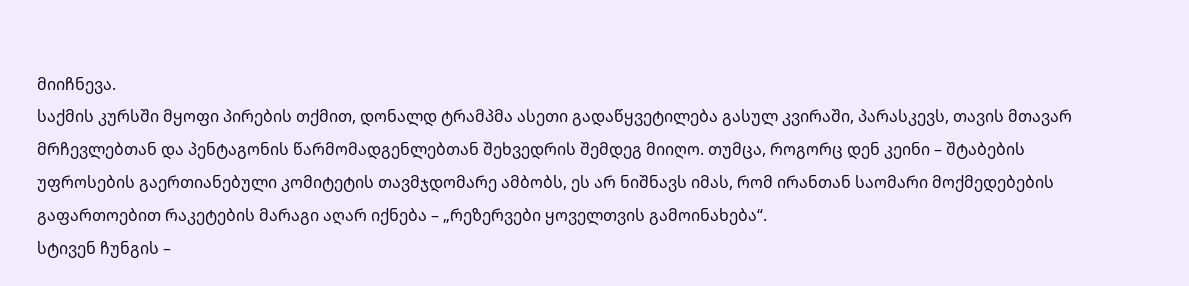მიიჩნევა.
საქმის კურსში მყოფი პირების თქმით, დონალდ ტრამპმა ასეთი გადაწყვეტილება გასულ კვირაში, პარასკევს, თავის მთავარ მრჩევლებთან და პენტაგონის წარმომადგენლებთან შეხვედრის შემდეგ მიიღო. თუმცა, როგორც დენ კეინი – შტაბების უფროსების გაერთიანებული კომიტეტის თავმჯდომარე ამბობს, ეს არ ნიშნავს იმას, რომ ირანთან საომარი მოქმედებების გაფართოებით რაკეტების მარაგი აღარ იქნება – „რეზერვები ყოველთვის გამოინახება“.
სტივენ ჩუნგის –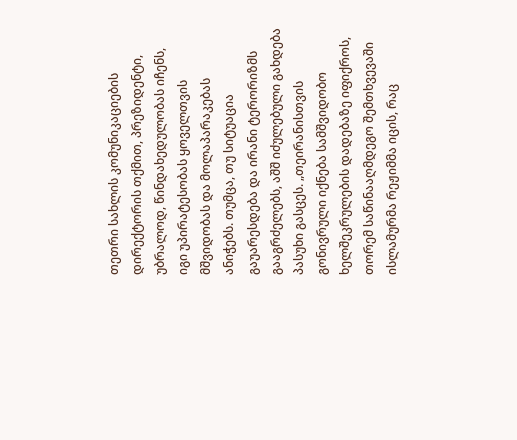თეთრი სახლის კომუნიკაციების დირექტორის თქმით, პრეზიდენტი, უბრალოდ, წინდახედულობას იჩენს, იგი უპირატესობას ყოველთვის მშვიდობას და მოლაპარაკებას ანიჭებს. თუმცა, თუ სიტუაცია გაუარესდება და ირანი ტერორიზმს გააგრძელებს, აშშ იძულებული გახდება პასუხი გასცეს. „თეირანისთვის გონივრული იქნება სამშვიდობო ხელშეკრულების დადებაზე იფიქროს, თორემ საწინააღმდეგო შემთხვევაში ისლამურმა რეჟიმმა იცის, რაც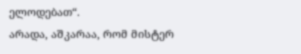ელოდებათ“.
არადა, აშკარაა, რომ მისტერ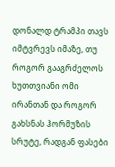დონალდ ტრამპი თავს იმტვრევს იმაზე, თუ როგორ გააგრძელოს ხუთთვიანი ომი ირანთან და როგორ გახსნას ჰორმუზის სრუტე, რადგან ფასები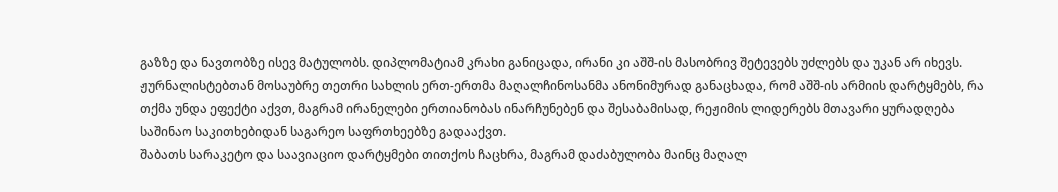გაზზე და ნავთობზე ისევ მატულობს. დიპლომატიამ კრახი განიცადა, ირანი კი აშშ-ის მასობრივ შეტევებს უძლებს და უკან არ იხევს.
ჟურნალისტებთან მოსაუბრე თეთრი სახლის ერთ-ერთმა მაღალჩინოსანმა ანონიმურად განაცხადა, რომ აშშ-ის არმიის დარტყმებს, რა თქმა უნდა ეფექტი აქვთ, მაგრამ ირანელები ერთიანობას ინარჩუნებენ და შესაბამისად, რეჟიმის ლიდერებს მთავარი ყურადღება საშინაო საკითხებიდან საგარეო საფრთხეებზე გადააქვთ.
შაბათს სარაკეტო და საავიაციო დარტყმები თითქოს ჩაცხრა, მაგრამ დაძაბულობა მაინც მაღალ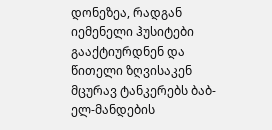დონეზეა, რადგან იემენელი ჰუსიტები გააქტიურდნენ და წითელი ზღვისაკენ მცურავ ტანკერებს ბაბ-ელ-მანდების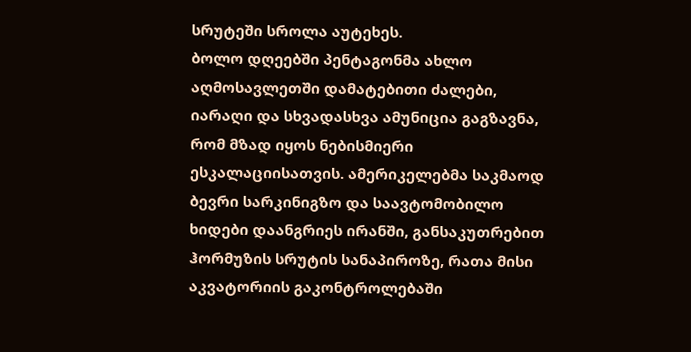სრუტეში სროლა აუტეხეს.
ბოლო დღეებში პენტაგონმა ახლო აღმოსავლეთში დამატებითი ძალები, იარაღი და სხვადასხვა ამუნიცია გაგზავნა, რომ მზად იყოს ნებისმიერი ესკალაციისათვის. ამერიკელებმა საკმაოდ ბევრი სარკინიგზო და საავტომობილო ხიდები დაანგრიეს ირანში, განსაკუთრებით ჰორმუზის სრუტის სანაპიროზე, რათა მისი აკვატორიის გაკონტროლებაში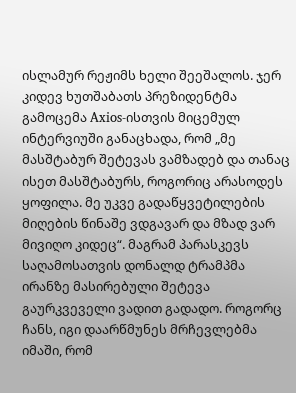ისლამურ რეჟიმს ხელი შეეშალოს. ჯერ კიდევ ხუთშაბათს პრეზიდენტმა გამოცემა Axios-ისთვის მიცემულ ინტერვიუში განაცხადა, რომ „მე მასშტაბურ შეტევას ვამზადებ და თანაც ისეთ მასშტაბურს, როგორიც არასოდეს ყოფილა. მე უკვე გადაწყვეტილების მიღების წინაშე ვდგავარ და მზად ვარ მივიღო კიდეც“. მაგრამ პარასკევს საღამოსათვის დონალდ ტრამპმა ირანზე მასირებული შეტევა გაურკვეველი ვადით გადადო. როგორც ჩანს, იგი დაარწმუნეს მრჩევლებმა იმაში, რომ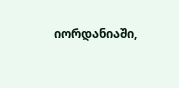იორდანიაში,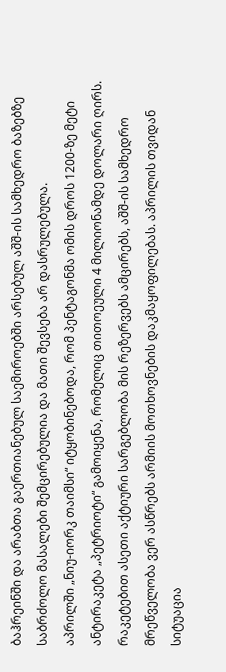ბაჰრეინში და არაბთა გაერთიანებულ საემიროებში არსებულ აშშ-ის სამხედრო ბაზებზე საბრძოლო მასალები შემცირებულია და მათი შევსება არ დასრულებულა.
აპრილში „ნიუ-იორკ თაიმსი“ იტყობინებოდა, რომ პენტაგონმა ომის დროს 1200-ზე მეტი ანტირაკეტა „პეტრიოტი“ გამოიყენა, რომელიც თითოეული 4 მილიონამდე დოლარი ღირს. რაკეტებით ასეთი აქტიური სარგებლობა მის რეზერვებს ამცირებს, აშშ-ის სამხედრო მრეწველობა ვერ ასწრებს არმიის მოთხოვნების დაკმაყოფილებას. აპრილის თვიდან სიტუაცია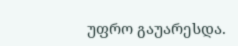უფრო გაუარესდა.